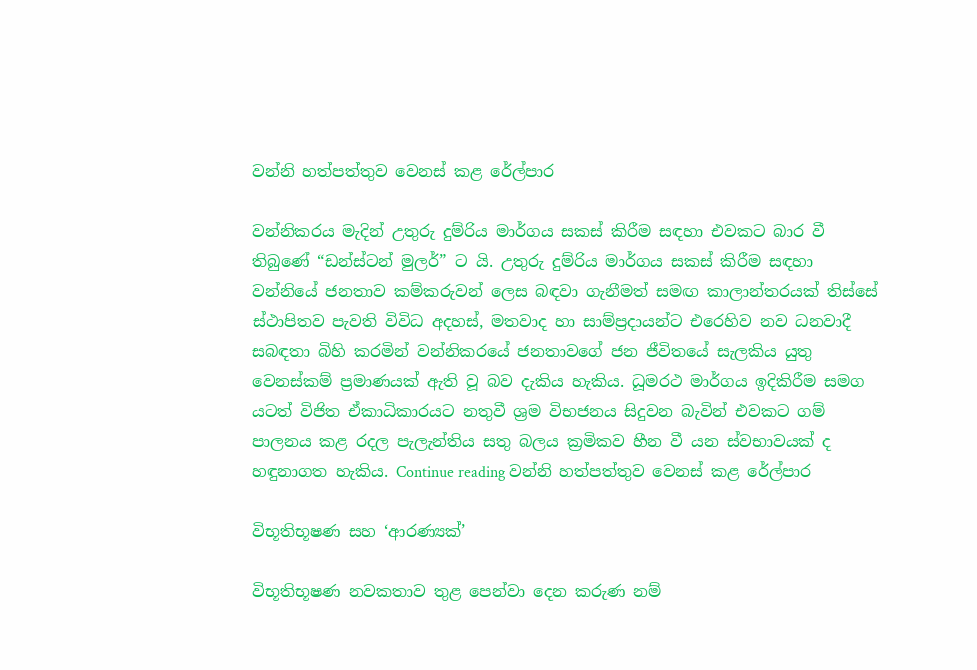වන්නි හත්පත්තුව වෙනස් කළ රේල්පාර

වන්නිකරය මැදින් උතුරු දුම්රිය මාර්ගය සකස් කිරීම සඳහා එවකට බාර වී තිබුණේ “ඩන්ස්ටන් මුලර්” ට යි. උතුරු දුම්රිය මාර්ගය සකස් කිරීම සඳහා වන්නියේ ජනතාව කම්කරුවන් ලෙස බඳවා ගැනීමත් සමඟ කාලාන්තරයක් තිස්සේ ස්ථාපිතව පැවති විවිධ අදහස්, මතවාද හා සාම්ප්‍රදායන්ට එරෙහිව නව ධනවාදී සබඳතා බිහි කරමින් වන්නිකරයේ ජනතාවගේ ජන ජීවිතයේ සැලකිය යුතු වෙනස්කම් ප්‍රමාණයක් ඇති වූ බව දැකිය හැකිය. ධූමරථ මාර්ගය ඉදිකිරීම සමග යටත් විජිත ඒකාධිකාරයට නතුවී ශ්‍රම විභජනය සිදුවන බැවින් එවකට ගම් පාලනය කළ රදල පැලැන්තිය සතු බලය ක්‍රමිකව හීන වී යන ස්වභාවයක් ද හඳුනාගත හැකිය. Continue reading වන්නි හත්පත්තුව වෙනස් කළ රේල්පාර

විභූතිභූෂණ සහ ‘ආරණ්‍යක්’

විභූතිභූෂණ නවකතාව තුළ පෙන්වා දෙන කරුණ නම්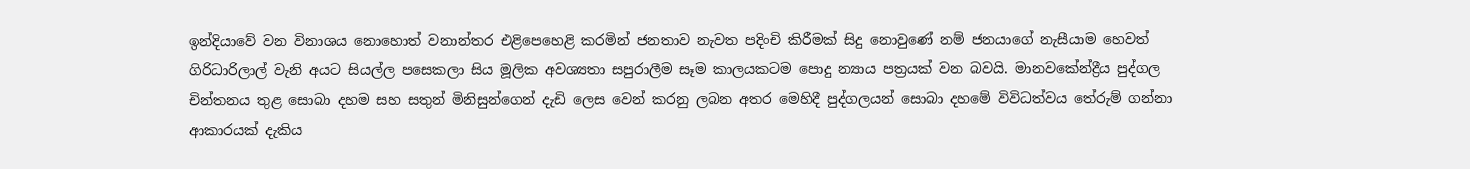ඉන්දියාවේ වන විනාශය නොහොත් වනාන්තර එළිපෙහෙළි කරමින් ජනතාව නැවත පදිංචි කිරීමක් සිදු නොවුණේ නම් ජනයාගේ නැසීයාම හෙවත් ගිරිධාරිලාල් වැනි අයට සියල්ල පසෙකලා සිය මූලික අවශ්‍යතා සපුරාලීම සෑම කාලයකටම පොදු න්‍යාය පත්‍රයක් වන බවයි. මානවකේන්ද්‍රීය පුද්ගල චින්තනය තුළ සොබා දහම සහ සතුන් මිනිසුන්ගෙන් දැඩි ලෙස වෙන් කරනු ලබන අතර මෙහිදී පුද්ගලයන් සොබා දහමේ විවිධත්වය තේරුම් ගන්නා ආකාරයක් දැකිය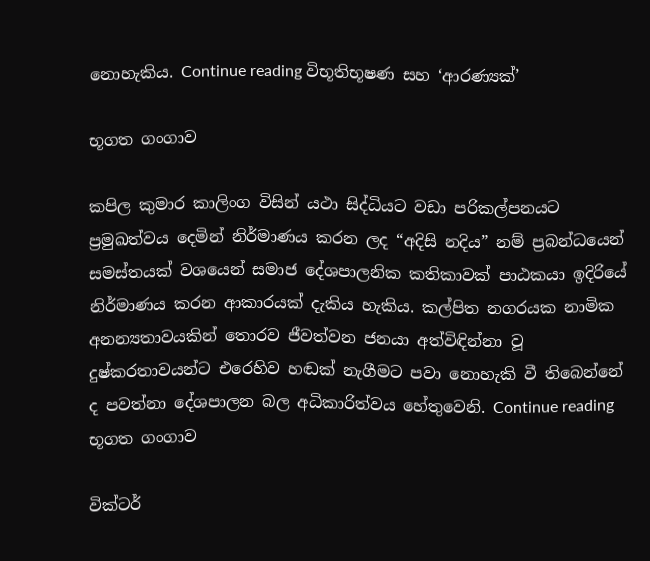නොහැකිය. Continue reading විභූතිභූෂණ සහ ‘ආරණ්‍යක්’

භූගත ගංගාව

කපිල කුමාර කාලිංග විසින් යථා සිද්ධියට වඩා පරිකල්පනයට ප්‍රමුඛත්වය දෙමින් නිර්මාණය කරන ලද “අදිසි නදිය” නම් ප්‍රබන්ධයෙන් සමස්තයක් වශයෙන් සමාජ දේශපාලනික කතිකාවක් පාඨකයා ඉදිරියේ නිර්මාණය කරන ආකාරයක් දැකිය හැකිය. කල්පිත නගරයක නාමික අනන්‍යතාවයකින් තොරව ජීවත්වන ජනයා අත්විඳින්නා වූ දුෂ්කරතාවයන්ට එරෙහිව හඬක් නැගීමට පවා නොහැකි වී තිබෙන්නේ ද පවත්නා දේශපාලන බල අධිකාරිත්වය හේතුවෙනි. Continue reading භූගත ගංගාව

වික්ටර්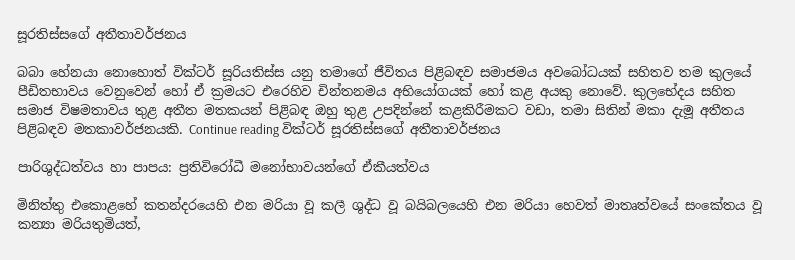සූරතිස්සගේ අතීතාවර්ජනය

බබා හේනයා නොහොත් වික්ටර් සූරියතිස්ස යනු තමාගේ ජීවිතය පිළිබඳව සමාජමය අවබෝධයක් සහිතව තම කුලයේ පීඩිතභාවය වෙනුවෙන් හෝ ඒ ක්‍රමයට එරෙහිව චින්තනමය අභියෝගයක් හෝ කළ අයකු නොවේ. කුලභේදය සහිත සමාජ විෂමතාවය තුළ අතීත මතකයන් පිළිබඳ ඔහු තුළ උපදින්නේ කළකිරීමකට වඩා, තමා සිතින් මකා දැමූ අතීතය පිළිබඳව මතකාවර්ජනයකි. Continue reading වික්ටර් සූරතිස්සගේ අතීතාවර්ජනය

පාරිශුද්ධත්වය හා පාපය: ප්‍රතිවිරෝධී මනෝභාවයන්ගේ ඒකීයත්වය

මිනිත්තු එකොළහේ කතන්දරයෙහි එන මරියා වූ කලී ශුද්ධ වූ බයිබලයෙහි එන මරියා හෙවත් මාතෘත්වයේ සංකේතය වූ කන්‍යා මරියතුමියත්,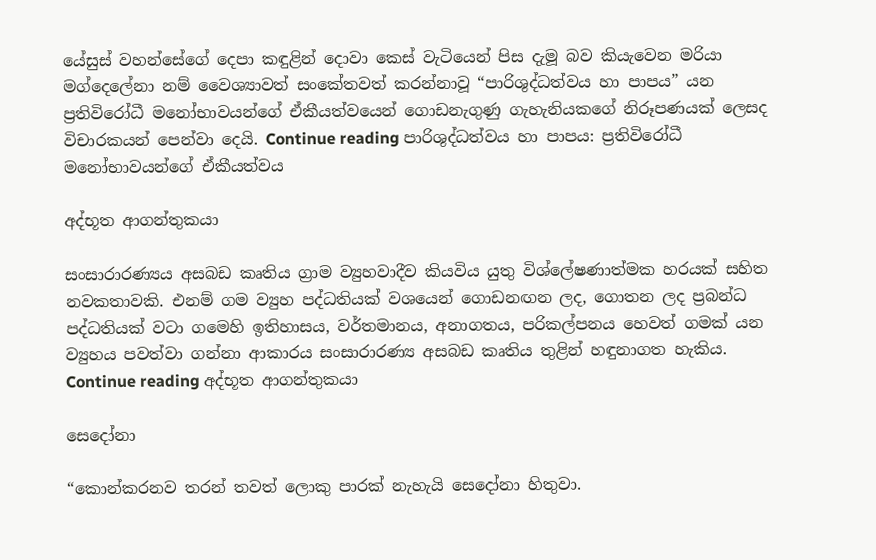යේසුස් වහන්සේගේ දෙපා කඳුළින් දොවා කෙස් වැටියෙන් පිස දැමූ බව කියැවෙන මරියා මග්දෙලේනා නම් වෛශ්‍යාවත් සංකේතවත් කරන්නාවූ “පාරිශුද්ධත්වය හා පාපය” යන ප්‍රතිවිරෝධී මනෝභාවයන්ගේ ඒකීයත්වයෙන් ගොඩනැගුණු ගැහැනියකගේ නිරූපණයක් ලෙසද විචාරකයන් පෙන්වා දෙයි. Continue reading පාරිශුද්ධත්වය හා පාපය: ප්‍රතිවිරෝධී මනෝභාවයන්ගේ ඒකීයත්වය

අද්භූත ආගන්තුකයා

සංසාරාරණ්‍යය අසබඩ කෘතිය ග්‍රාම ව්‍යුහවාදීව කියවිය යුතු විශ්ලේෂණාත්මක හරයක් සහිත නවකතාවකි. එනම් ගම ව්‍යුහ පද්ධතියක් වශයෙන් ගොඩනඟන ලද, ගොතන ලද ප්‍රබන්ධ පද්ධතියක් වටා ගමෙහි ඉතිහාසය, වර්තමානය, අනාගතය, පරිකල්පනය හෙවත් ගමක් යන ව්‍යුහය පවත්වා ගන්නා ආකාරය සංසාරාරණ්‍ය අසබඩ කෘතිය තුළින් හඳුනාගත හැකිය. Continue reading අද්භූත ආගන්තුකයා

සෙදෝනා

“කොන්කරනව තරන් තවත් ලොකු පාරක් නැහැයි සෙදෝනා හිතුවා.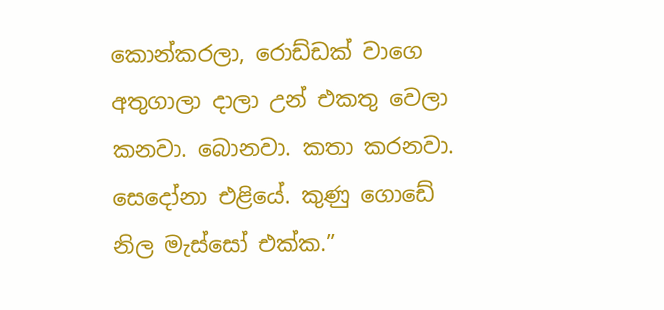කොන්කරලා, රොඩ්ඩක් වාගෙ අතුගාලා දාලා උන් එකතු වෙලා කනවා. බොනවා. කතා කරනවා. සෙදෝනා එළියේ. කුණු ගොඩේ නිල මැස්සෝ එක්ක.”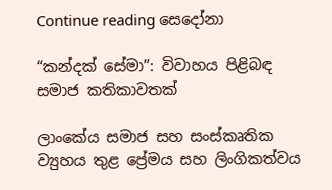Continue reading සෙදෝනා

“කන්දක් සේමා”: විවාහය පිළිබඳ සමාජ කතිකාවතක්

ලාංකේය සමාජ සහ සංස්කෘතික ව්‍යුහය තුළ ප්‍රේමය සහ ලිංගිකත්වය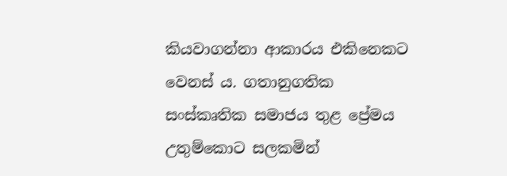කියවාගන්නා ආකාරය එකිනෙකට වෙනස් ය. ගතානුගතික සංස්කෘතික සමාජය තුළ ප්‍රේමය උතුම්කොට සලකමින්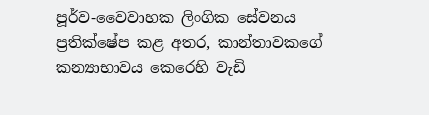පූර්ව-වෛවාහක ලිංගික සේවනය ප්‍රතික්ෂේප කළ අතර, කාන්තාවකගේ කන්‍යාභාවය කෙරෙහි වැඩි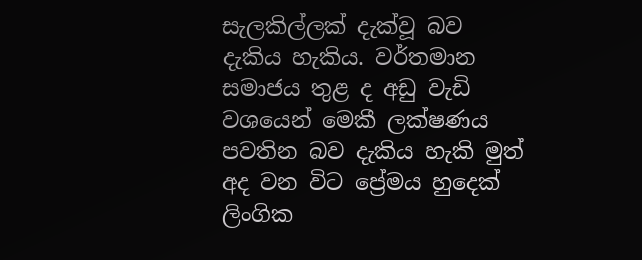සැලකිල්ලක් දැක්වූ බව දැකිය හැකිය. වර්තමාන සමාජය තුළ ද අඩු වැඩි වශයෙන් මෙකී ලක්ෂණය පවතින බව දැකිය හැකි මුත් අද වන විට ප්‍රේමය හුදෙක් ලිංගික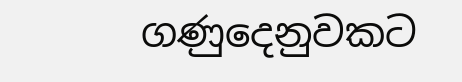ගණුදෙනුවකට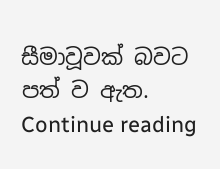සීමාවූවක් බවට පත් ව ඇත. Continue reading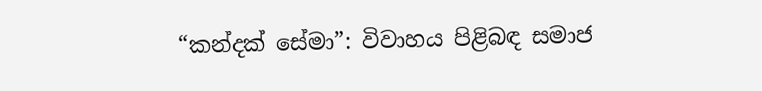“කන්දක් සේමා”: විවාහය පිළිබඳ සමාජ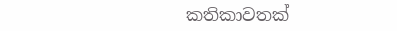කතිකාවතක්